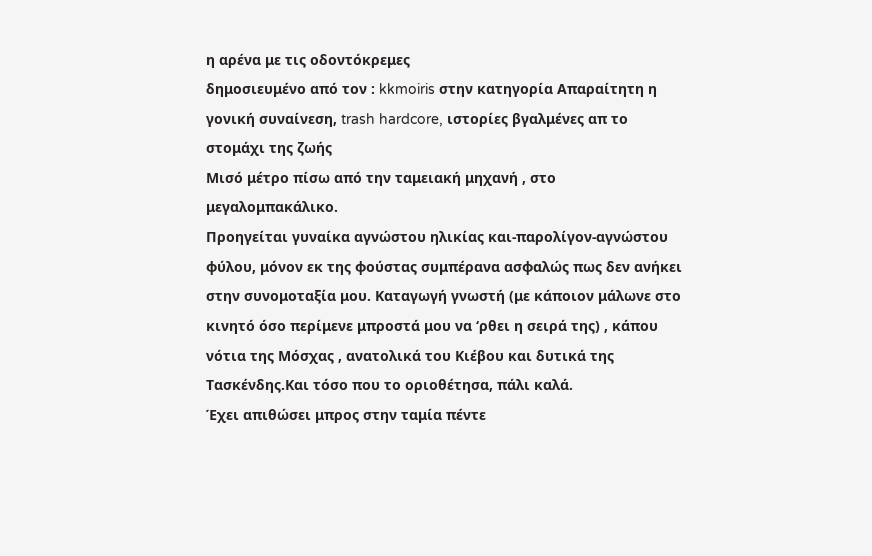η αρένα με τις οδοντόκρεμες
δημοσιευμένο από τον : kkmoiris στην κατηγορία Aπαραίτητη η γονική συναίνεση, trash hardcore, ιστορίες βγαλμένες απ το στομάχι της ζωής
Μισό μέτρο πίσω από την ταμειακή μηχανή , στο μεγαλομπακάλικο.
Προηγείται γυναίκα αγνώστου ηλικίας και-παρολίγον-αγνώστου φύλου, μόνον εκ της φούστας συμπέρανα ασφαλώς πως δεν ανήκει στην συνομοταξία μου. Καταγωγή γνωστή (με κάποιον μάλωνε στο κινητό όσο περίμενε μπροστά μου να ‘ρθει η σειρά της) , κάπου νότια της Μόσχας , ανατολικά του Κιέβου και δυτικά της Τασκένδης.Και τόσο που το οριοθέτησα, πάλι καλά.
Έχει απιθώσει μπρος στην ταμία πέντε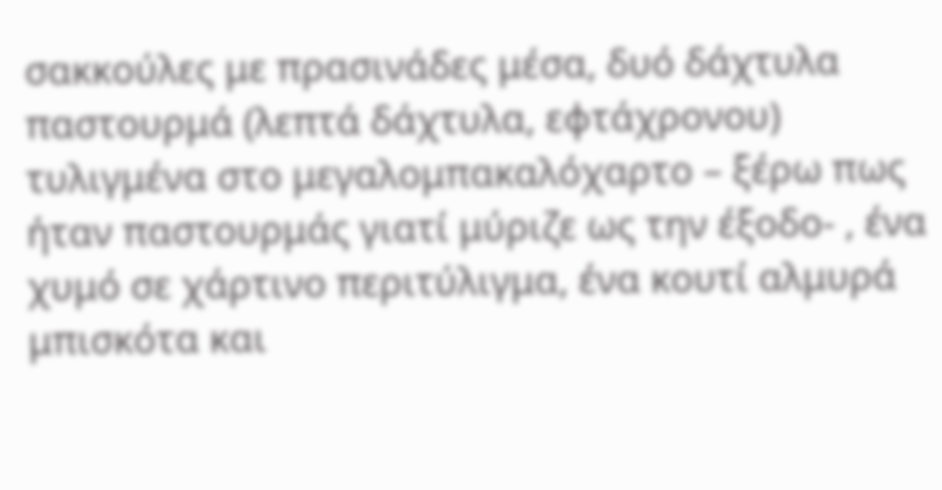σακκούλες με πρασινάδες μέσα, δυό δάχτυλα παστουρμά (λεπτά δάχτυλα, εφτάχρονου) τυλιγμένα στο μεγαλομπακαλόχαρτο – ξέρω πως ήταν παστουρμάς γιατί μύριζε ως την έξοδο- , ένα χυμό σε χάρτινο περιτύλιγμα, ένα κουτί αλμυρά μπισκότα και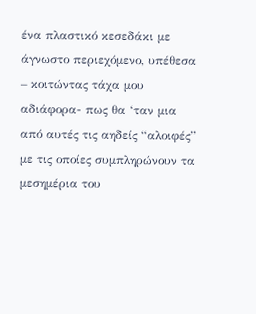ένα πλαστικό κεσεδάκι με άγνωστο περιεχόμενο, υπέθεσα – κοιτώντας τάχα μου αδιάφορα- πως θα ‘ταν μια από αυτές τις αηδείς “αλοιφές” με τις οποίες συμπληρώνουν τα μεσημέρια του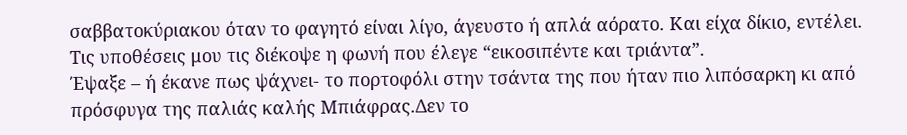σαββατοκύριακου όταν το φαγητό είναι λίγο, άγευστο ή απλά αόρατο. Και είχα δίκιο, εντέλει.
Τις υποθέσεις μου τις διέκοψε η φωνή που έλεγε “εικοσιπέντε και τριάντα”.
Έψαξε – ή έκανε πως ψάχνει- το πορτοφόλι στην τσάντα της που ήταν πιο λιπόσαρκη κι από πρόσφυγα της παλιάς καλής Μπιάφρας.Δεν το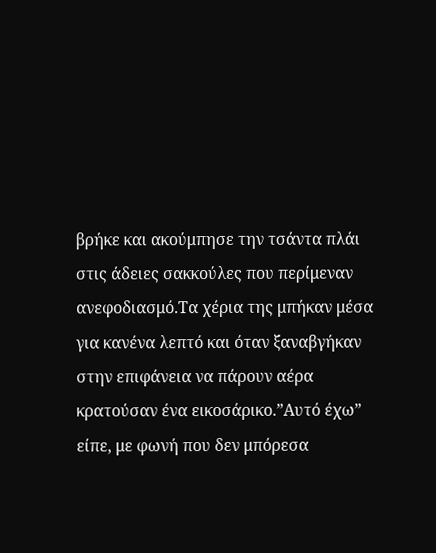βρήκε και ακούμπησε την τσάντα πλάι στις άδειες σακκούλες που περίμεναν ανεφοδιασμό.Τα χέρια της μπήκαν μέσα για κανένα λεπτό και όταν ξαναβγήκαν στην επιφάνεια να πάρουν αέρα κρατούσαν ένα εικοσάρικο.”Αυτό έχω” είπε, με φωνή που δεν μπόρεσα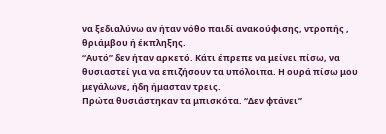να ξεδιαλύνω αν ήταν νόθο παιδί ανακούφισης, ντροπής , θριάμβου ή έκπληξης.
“Αυτό” δεν ήταν αρκετό. Κάτι έπρεπε να μείνει πίσω, να θυσιαστεί για να επιζήσουν τα υπόλοιπα. Η ουρά πίσω μου μεγάλωνε, ήδη ήμασταν τρεις.
Πρώτα θυσιάστηκαν τα μπισκότα. “Δεν φτάνει”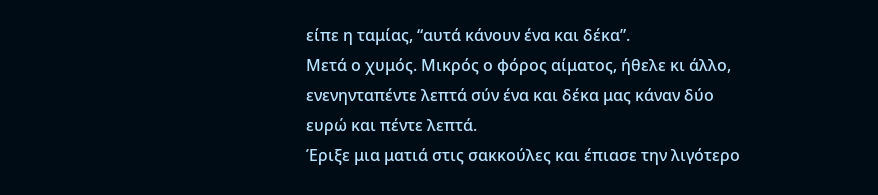είπε η ταμίας, “αυτά κάνουν ένα και δέκα”.
Mετά ο χυμός. Μικρός ο φόρος αίματος, ήθελε κι άλλο, ενενηνταπέντε λεπτά σύν ένα και δέκα μας κάναν δύο ευρώ και πέντε λεπτά.
Έριξε μια ματιά στις σακκούλες και έπιασε την λιγότερο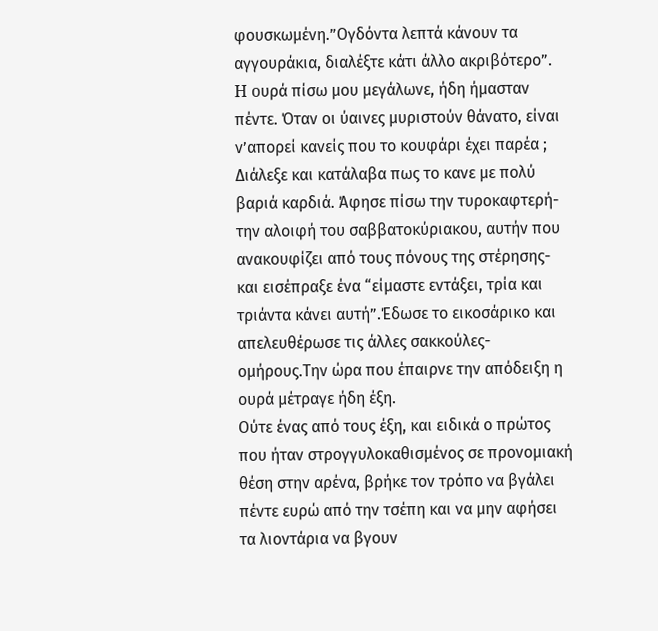φουσκωμένη.”Ογδόντα λεπτά κάνουν τα αγγουράκια, διαλέξτε κάτι άλλο ακριβότερο”.
H oυρά πίσω μου μεγάλωνε, ήδη ήμασταν πέντε. Όταν οι ύαινες μυριστούν θάνατο, είναι ν’απορεί κανείς που το κουφάρι έχει παρέα ;
Διάλεξε και κατάλαβα πως το κανε με πολύ βαριά καρδιά. Άφησε πίσω την τυροκαφτερή- την αλοιφή του σαββατοκύριακου, αυτήν που ανακουφίζει από τους πόνους της στέρησης- και εισέπραξε ένα “είμαστε εντάξει, τρία και τριάντα κάνει αυτή”.Έδωσε το εικοσάρικο και απελευθέρωσε τις άλλες σακκούλες-ομήρους.Την ώρα που έπαιρνε την απόδειξη η ουρά μέτραγε ήδη έξη.
Ούτε ένας από τους έξη, και ειδικά ο πρώτος που ήταν στρογγυλοκαθισμένος σε προνομιακή θέση στην αρένα, βρήκε τον τρόπο να βγάλει πέντε ευρώ από την τσέπη και να μην αφήσει τα λιοντάρια να βγουν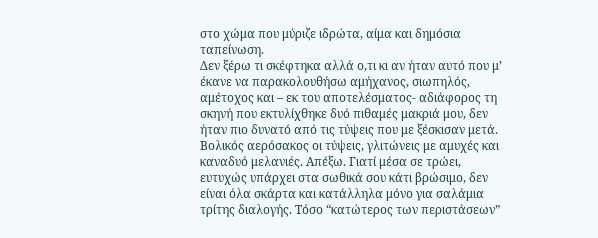στο χώμα που μύριζε ιδρώτα, αίμα και δημόσια ταπείνωση.
Δεν ξέρω τι σκέφτηκα αλλά ο,τι κι αν ήταν αυτό που μ’ έκανε να παρακολουθήσω αμήχανος, σιωπηλός, αμέτοχος και – εκ του αποτελέσματος- αδιάφορος τη σκηνή που εκτυλίχθηκε δυό πιθαμές μακριά μου, δεν ήταν πιο δυνατό από τις τύψεις που με ξέσκισαν μετά. Βολικός αερόσακος οι τύψεις, γλιτώνεις με αμυχές και καναδυό μελανιές. Απέξω. Γιατί μέσα σε τρώει, ευτυχώς υπάρχει στα σωθικά σου κάτι βρώσιμο, δεν είναι όλα σκάρτα και κατάλληλα μόνο για σαλάμια τρίτης διαλογής. Τόσο “κατώτερος των περιστάσεων”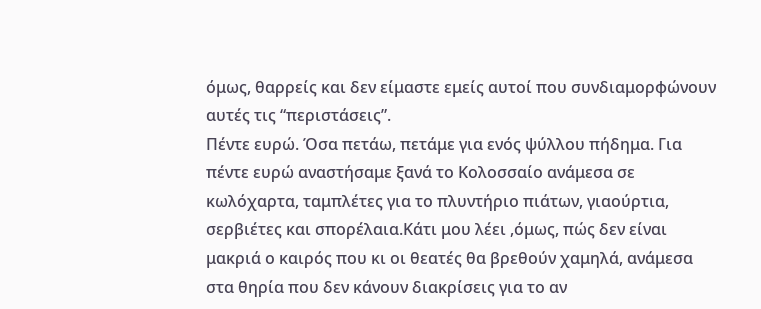όμως, θαρρείς και δεν είμαστε εμείς αυτοί που συνδιαμορφώνουν αυτές τις “περιστάσεις”.
Πέντε ευρώ. Όσα πετάω, πετάμε για ενός ψύλλου πήδημα. Για πέντε ευρώ αναστήσαμε ξανά το Κολοσσαίο ανάμεσα σε κωλόχαρτα, ταμπλέτες για το πλυντήριο πιάτων, γιαούρτια, σερβιέτες και σπορέλαια.Κάτι μου λέει ,όμως, πώς δεν είναι μακριά ο καιρός που κι οι θεατές θα βρεθούν χαμηλά, ανάμεσα στα θηρία που δεν κάνουν διακρίσεις για το αν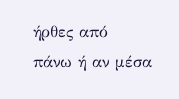ήρθες από πάνω ή αν μέσα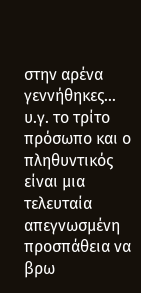στην αρένα γεννήθηκες…
υ.γ. το τρίτο πρόσωπο και ο πληθυντικός είναι μια τελευταία απεγνωσμένη προσπάθεια να βρω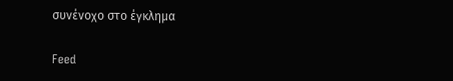συνένοχο στο έγκλημα

Feed